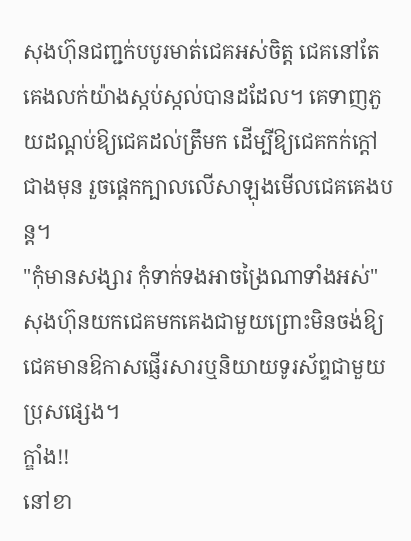សុងហ៊ុនជញ្ជក់បបូរមាត់ជេគអស់ចិត្ត ជេគនៅតែគេងលក់យ៉ាងស្កប់ស្កល់បានដដែល។ គេទាញភួយដណ្ដប់ឱ្យជេគដល់ត្រឹមក ដើម្បីឱ្យជេគកក់ក្ដៅជាងមុន រួចផ្ដេកក្បាលលើសាឡុងមើលជេគគេងបន្ត។
"កុំមានសង្សារ កុំទាក់ទងអាចង្រៃណាទាំងអស់" សុងហ៊ុនយកជេគមកគេងជាមួយព្រោះមិនចង់ឱ្យជេគមានឱកាសផ្ញើរសារឬនិយាយទូរស័ព្ទជាមួយប្រុសផ្សេង។
ក្ឌាំង!!
នៅខា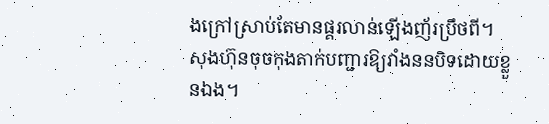ងក្រៅស្រាប់តែមានផ្គរលាន់ឡើងញ័រប្រឹថពី។ សុងហ៊ុនចុចកុងតាក់បញ្ជារឱ្យវាំងននបិទដោយខ្លួនឯង។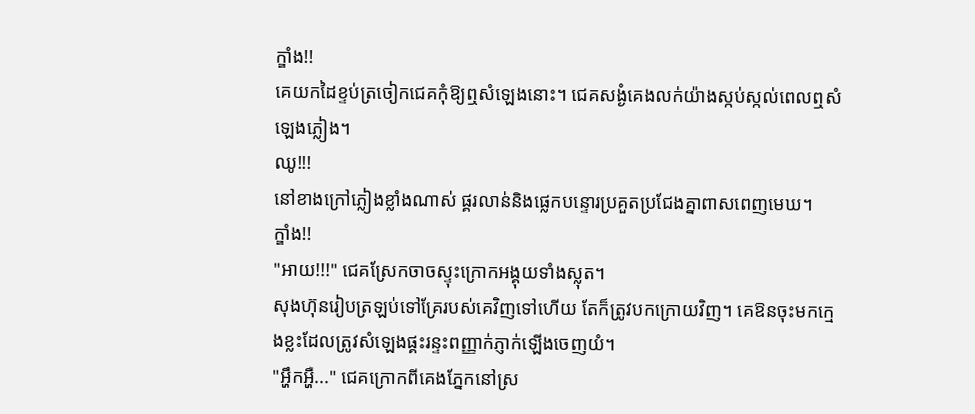ក្ឌាំង!!
គេយកដៃខ្ទប់ត្រចៀកជេគកុំឱ្យឮសំឡេងនោះ។ ជេគសង្ងំគេងលក់យ៉ាងស្កប់ស្កល់ពេលឮសំឡេងភ្លៀង។
ឈូ!!!
នៅខាងក្រៅភ្លៀងខ្លាំងណាស់ ផ្គរលាន់និងផ្លេកបន្ទោរប្រគួតប្រជែងគ្នាពាសពេញមេឃ។
ក្ឌាំង!!
"អាយ!!!" ជេគស្រែកចាចស្ទុះក្រោកអង្គុយទាំងស្លុត។
សុងហ៊ុនរៀបត្រឡប់ទៅគ្រែរបស់គេវិញទៅហើយ តែក៏ត្រូវបកក្រោយវិញ។ គេឱនចុះមកក្មេងខ្លះដែលត្រូវសំឡេងផ្គះរន្ទះពញ្ញាក់ភ្ញាក់ឡើងចេញយំ។
"អ្ហឹកអ្ហឺ..." ជេគក្រោកពីគេងភ្នែកនៅស្រ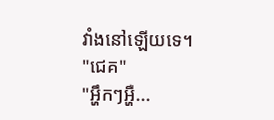វាំងនៅឡើយទេ។
"ជេគ"
"អ្ហឹកៗអ្ហឺ...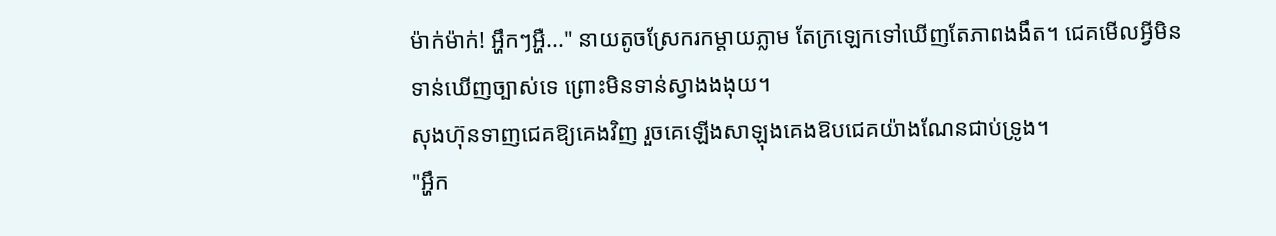ម៉ាក់ម៉ាក់! អ្ហឹកៗអ្ហឺ..." នាយតូចស្រែករកម្ដាយភ្លាម តែក្រឡេកទៅឃើញតែភាពងងឹត។ ជេគមើលអ្វីមិនទាន់ឃើញច្បាស់ទេ ព្រោះមិនទាន់ស្វាងងងុយ។
សុងហ៊ុនទាញជេគឱ្យគេងវិញ រួចគេឡើងសាឡុងគេងឱបជេគយ៉ាងណែនជាប់ទ្រូង។
"អ្ហឹក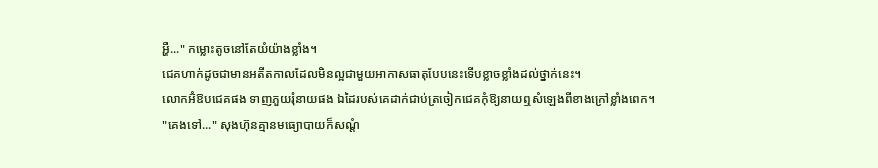អ្ហឺ..." កម្លោះតូចនៅតែយំយ៉ាងខ្លាំង។
ជេគហាក់ដូចជាមានអតីតកាលដែលមិនល្អជាមួយអាកាសធាតុបែបនេះទើបខ្លាចខ្លាំងដល់ថ្នាក់នេះ។
លោកអ៊ំឱបជេគផង ទាញភួយរុំនាយផង ឯដៃរបស់គេដាក់ជាប់ត្រចៀកជេគកុំឱ្យនាយឮសំឡេងពីខាងក្រៅខ្លាំងពេក។
"គេងទៅ..." សុងហ៊ុនគ្មានមធ្យោបាយក៏សណ្ដំ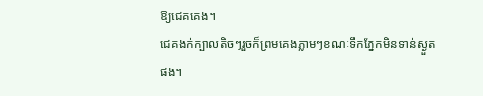ឱ្យជេគគេង។
ជេគងក់ក្បាលតិចៗរួចក៏ព្រមគេងភ្លាមៗខណៈទឹកភ្នែកមិនទាន់ស្ងួតផង។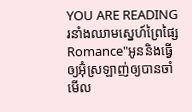YOU ARE READING
រនាំងឈាមស្នេហ៍ព្រៃផ្សៃ
Romance"អូននិងធ្វើឲ្យអ៊ំុស្រឡាញ់ឲ្យបានចាំមើល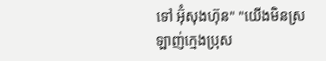ទៅ អ៊ំុសុងហ៊ុន" "យើងមិនស្រឡាញ់ក្មេងប្រុស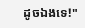ដូចឯងទេ!"